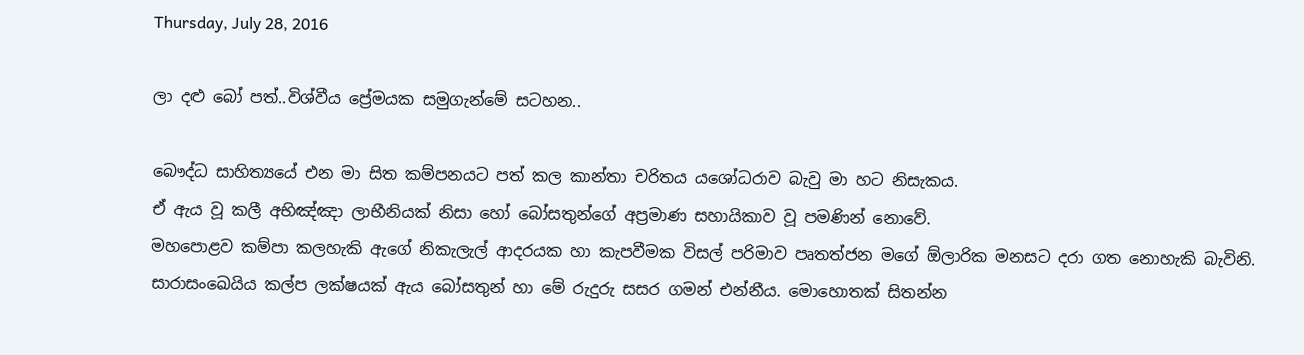Thursday, July 28, 2016

ලා දළු බෝ පත්..විශ්වීය ප්‍රේමයක සමුගැන්මේ සටහන..

බෞද්ධ සාහිත්‍යයේ එන මා සිත කම්පනයට පත් කල කාන්තා චරිතය යශෝධරාව බැවු මා හට නිසැකය.
ඒ ඇය වූ කලී අභිඤ්ඤා ලාභීනියක් නිසා හෝ බෝසතුන්ගේ අප්‍රමාණ සහායිකාව වූ පමණින් නොවේ.
මහපොළව කම්පා කලහැකි ඇගේ නිකැලැල් ආදරයක හා කැපවීමක විසල් පරිමාව පෘතත්ජන මගේ ඕලාරික මනසට දරා ගත නොහැකි බැවිනි.
සාරාසංඛෙයිය කල්ප ලක්ෂයක් ඇය බෝසතුන් හා මේ රුදුරු සසර ගමන් එන්නීය. මොහොතක් සිතන්න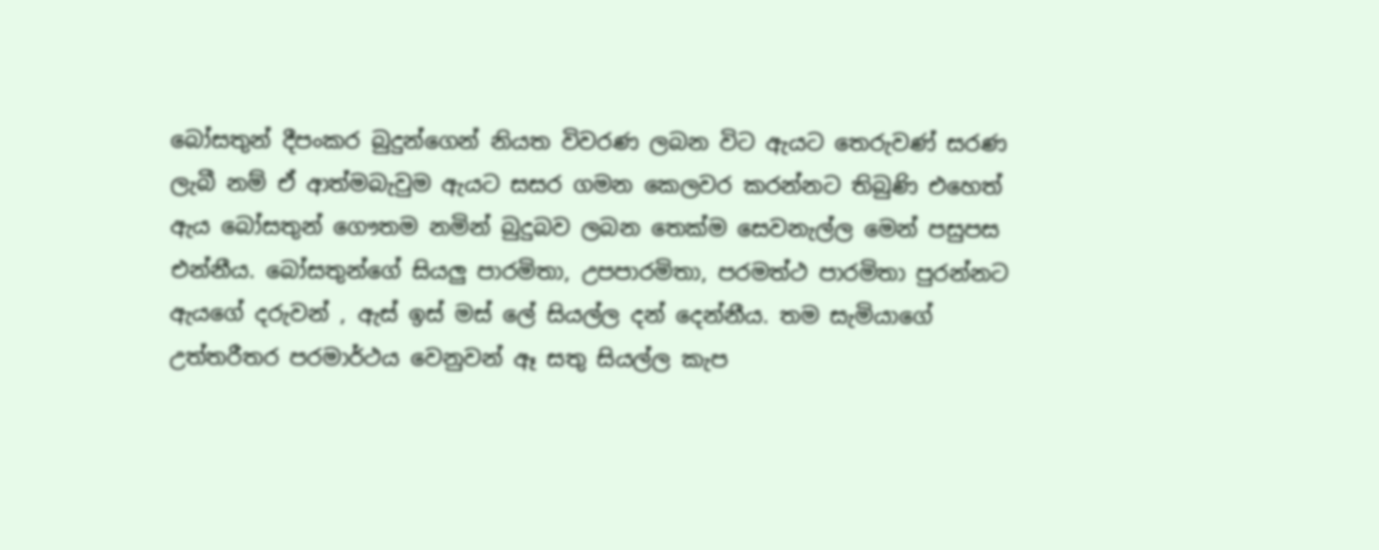බෝසතුන් දීපංකර බුදුන්ගෙන් නියත විවරණ ලබන විට ඇයට තෙරුවණ් සරණ  ලැබී නම් ඒ ආත්මබැවුම ඇයට සසර ගමන කෙලවර කරන්නට තිබුණි එහෙත් ඇය බෝසතුන් ගෞතම නමින් බුදුබව ලබන තෙක්ම සෙවනැල්ල මෙන් පසුපස එන්නීය. බෝසතුන්ගේ සියලු පාරමිතා, උපපාරමිතා, පරමත්ථ පාරමිතා පුරන්නට ඇයගේ දරුවන් , ඇස් ඉස් මස් ලේ සියල්ල දන් දෙන්නීය. තම සැමියාගේ උත්තරීතර පරමාර්ථය වෙනුවන් ඈ සතු සියල්ල කැප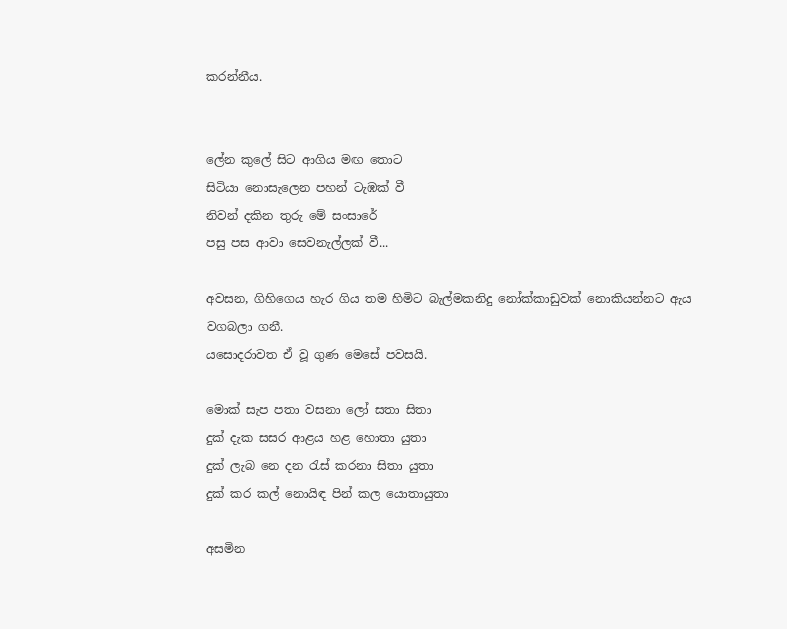කරන්නීය.


ලේන කුලේ සිට ආගිය මඟ තොට
සිටියා නොසැලෙන පහන් ටැඹක් වී
නිවන් දකින තුරු මේ සංසාරේ
පසු පස ආවා සෙවනැල්ලක් වී...

අවසන, ගිහිගෙය හැර ගිය තම හිමිට බැල්මකනිදු නෝක්කාඩුවක් නොකියන්නට ඇය වගබලා ගනී.
යසොදරාවත ඒ වූ ගුණ මෙසේ පවසයි.

මොක් සැප පතා වසනා ලෝ සතා සිතා
දුක් දැක සසර ආළය හළ හොතා යුතා
දුක් ලැබ නෙ දන රැස් කරනා සිතා යුතා
දුක් කර කල් නොයිඳ පින් කල යොතායුතා

අසමින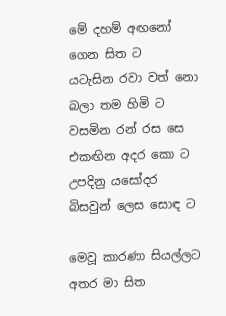මේ දහම් අඟනෝ ගෙන සිත ට
යටැසින රවා වත් නො බලා තම හිමි ට
වසමින රන් රස සෙ එකඟින අදර කො ට
උපදිනු යසෝදර බිසවුන් ලෙස සොඳ ට

මෙවූ කාරණා සියල්ලට අතර මා සිත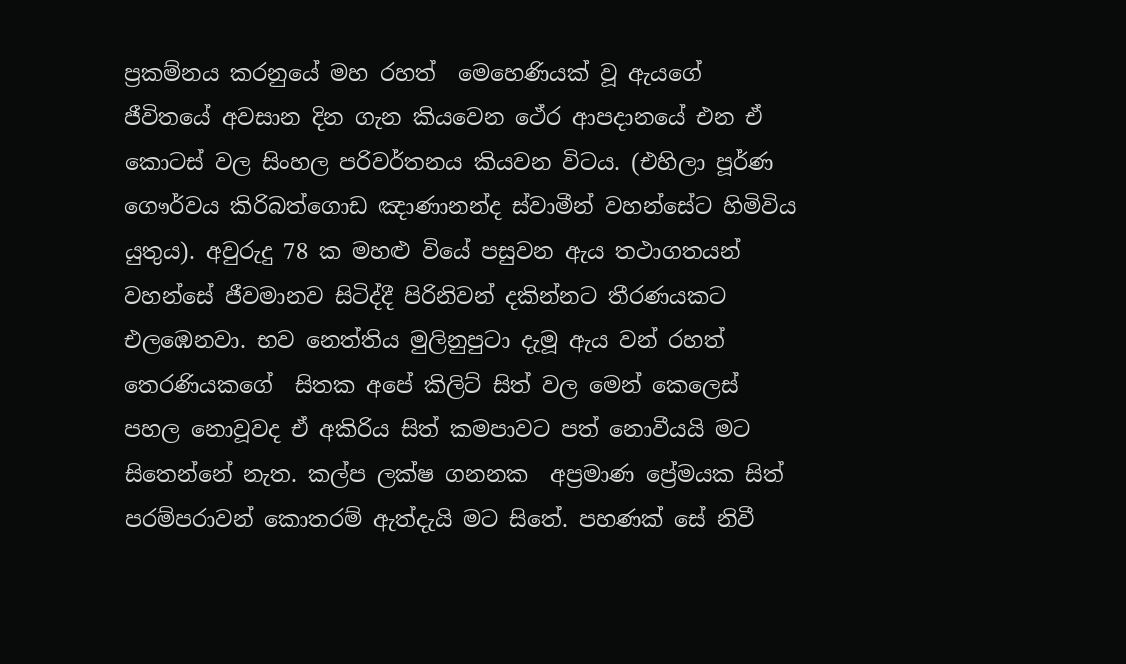ප්‍රකම්නය කරනුයේ මහ රහත්  මෙහෙණියක් වූ ඇයගේ ජීවිතයේ අවසාන දින ගැන කියවෙන ථේර ආපදානයේ එන ඒ කොටස් වල සිංහල පරිවර්තනය කියවන විටය. (එහිලා පූර්ණ ගෞර්වය කිරිබත්ගොඩ ඤාණානන්ද ස්වාමීන් වහන්සේට හිමිවිය යුතුය). අවුරුදු 78 ක මහළු වියේ පසුවන ඇය තථාගතයන් වහන්සේ ජීවමානව සිටිද්දී පිරිනිවන් දකින්නට තීරණයකට එලඹෙනවා. භව නෙත්තිය මුලිනුපුටා දැමූ ඇය වන් රහත් තෙරණියකගේ  සිතක අපේ කිලිට් සිත් වල මෙන් කෙලෙස් පහල නොවූවද ඒ අකිරිය සිත් කමපාවට පත් නොවීයයි මට සිතෙන්නේ නැත. කල්ප ලක්ෂ ගනනක  අප්‍රමාණ ප්‍රේමයක සිත් පරම්පරාවන් කොතරම් ඇත්දැයි මට සිතේ. පහණක් සේ නිවී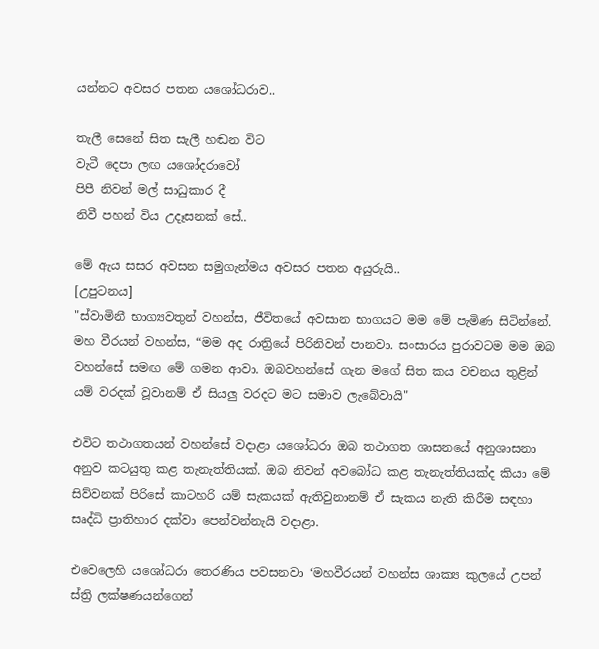යන්නට අවසර පතන යශෝධරාව..

තැලී සෙනේ සිත සැලී හඬන විට
වැටී දෙපා ලඟ යශෝදරාවෝ
පිපී නිවන් මල් සාධුකාර දී
නිවී පහන් විය උදෑසනක් සේ..

මේ ඇය සසර අවසන සමුගැන්මය අවසර පතන අයුරුයි..
[උපුටනය]
"ස්වාමිනී භාග්‍යවතුන් වහන්ස, ජීවිතයේ අවසාන භාගයට මම මේ පැමිණ සිටින්නේ. මහ වීරයන් වහන්ස, “මම අද රාත්‍රියේ පිරිනිවන් පානවා. සංසාරය පුරාවටම මම ඔබ වහන්සේ සමඟ මේ ගමන ආවා. ඔබවහන්සේ ගැන මගේ සිත කය වචනය තුළින් යම් වරදක් වූවානම් ඒ සියලු වරදට මට සමාව ලැබේවායි"

එවිට තථාගතයන් වහන්සේ වදාළා යශෝධරා ඔබ තථාගත ශාසනයේ අනුශාසනා අනුව කටයුතු කළ තැනැත්තියක්. ඔබ නිවන් අවබෝධ කළ තැනැත්තියක්ද කියා මේ සිව්වනක් පිරිසේ කාටහරි යම් සැකයක් ඇතිවුනානම් ඒ සැකය නැති කිරීම සඳහා සෘද්ධි ප්‍රාතිහාර දක්වා පෙන්වන්නැයි වදාළා.

එවෙලෙහි යශෝධරා තෙරණිය පවසනවා ‘මහවීරයන් වහන්ස ශාක්‍ය කුලයේ උපන් ස්ත්‍රි ලක්ෂණයන්ගෙන්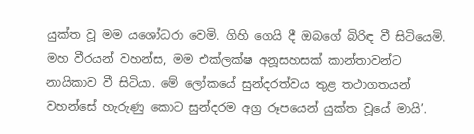යුක්ත වූ මම යශෝධරා වෙමි. ගිහි ගෙයි දී ඔබගේ බිරිඳ වී සිටියෙමි. මහ වීරයන් වහන්ස, මම එක්ලක්ෂ අනූසහසක් කාන්තාවන්ට නායිකාව වී සිටියා. මේ ලෝකයේ සුන්දරත්වය තුළ තථාගතයන් වහන්සේ හැරුණු කොට සුන්දරම අග්‍ර රූපයෙන් යුක්ත වූයේ මායි’.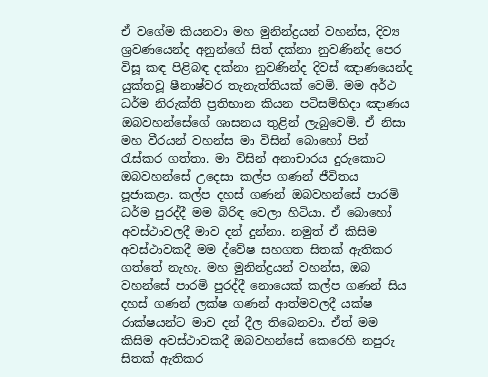ඒ වගේම කියනවා මහ මුනින්ද්‍රයන් වහන්ස, දිව්‍ය ශ්‍රවණයෙන්ද අනුන්ගේ සිත් දක්නා නුවණින්ද පෙර විසූ කඳ පිළිබඳ දක්නා නුවණින්ද දිවස් ඤාණයෙන්ද යුක්තවූ ෂීනාෂ්වර තැනැත්තියක් වෙමි. මම අර්ථ ධර්ම නිරුක්ති ප්‍රතිභාන කියන පටිසම්භිදා ඤාණය ඔබවහන්සේගේ ශාසනය තුළින් ලැබුවෙමි. ඒ නිසා මහ වීරයන් වහන්ස මා විසින් බොහෝ පින් රැස්කර ගත්තා. මා විසින් අනාචාරය දුරුකොට ඔබවහන්සේ උදෙසා කල්ප ගණන් ජීවිතය පූජාකළා. කල්ප දහස් ගණන් ඔබවහන්සේ පාරමි ධර්ම පුරද්දී මම බිරිඳ වෙලා හිටියා. ඒ බොහෝ අවස්ථාවලදී මාව දන් දුන්නා. නමුත් ඒ කිසිම අවස්ථාවකදී මම ද්වේෂ සහගත සිතක් ඇතිකර ගත්තේ නැහැ. මහ මුනින්ද්‍රයන් වහන්ස, ඔබ වහන්සේ පාරමි පුරද්දී නොයෙක් කල්ප ගණන් සිය දහස් ගණන් ලක්ෂ ගණන් ආත්මවලදී යක්ෂ රාක්ෂයන්ට මාව දන් දීල තිබෙනවා. ඒත් මම කිසිම අවස්ථාවකදී ඔබවහන්සේ කෙරෙහි නපුරු සිතක් ඇතිකර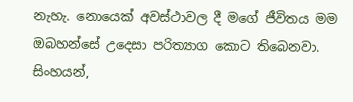නැහැ. නොයෙක් අවස්ථාවල දී මගේ ජීවිතය මම ඔබහන්සේ උදෙසා පරිත්‍යාග කොට තිබෙනවා. සිංහයන්,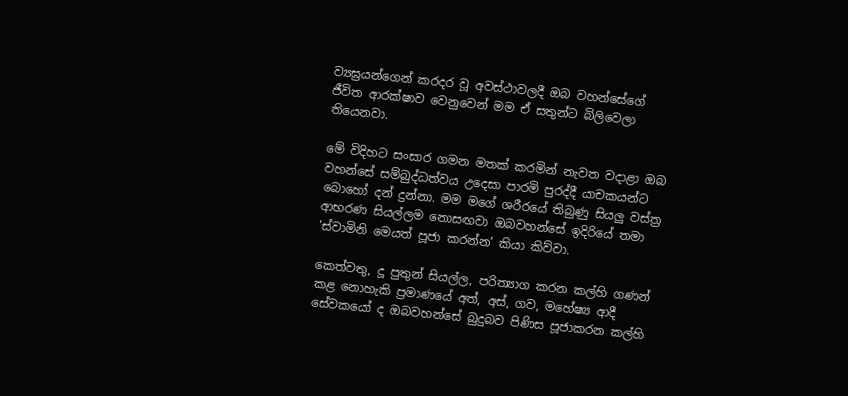ව්‍යඝ්‍රයන්ගෙන් කරදර වූ අවස්ථාවලදී ඔබ වහන්සේගේ ජීවිත ආරක්ෂාව වෙනුවෙන් මම ඒ සතුන්ට බිලිවෙලා තියෙනවා.

මේ විදිහට සංසාර ගමන මතක් කරමින් නැවත වදාළා ඔබ වහන්සේ සම්බුද්ධත්වය උදෙසා පාරමි පුරද්දී යාචකයන්ට බොහෝ දන් දුන්නා. මම මගේ ශරීරයේ තිබුණු සියලු වස්ත්‍ර ආභරණ සියල්ලම නොසඟවා ඔබවහන්සේ ඉදිරියේ තමා ‘ස්වාමිනි මෙයත් පූජා කරන්න’ කියා කිව්වා.

කෙත්වතු, දූ පුතුන් සියල්ල, පරිත්‍යාග කරන කල්හි ගණන් කළ නොහැකි ප්‍රමාණයේ අත්, අස්, ගව, මහේෂ්‍ය ආදී සේවකයෝ ද ඔබවහන්සේ බුදුබව පිණිස පූජාකරන කල්හි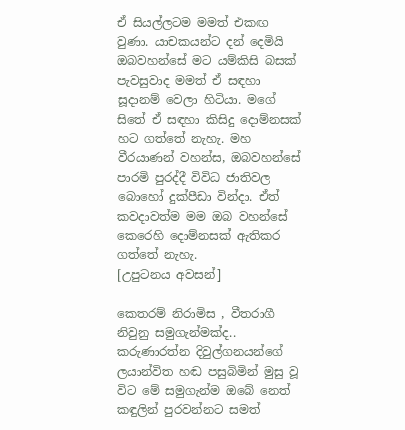ඒ සියල්ලටම මමත් එකඟ වුණා. යාචකයන්ට දන් දෙමියි ඔබවහන්සේ මට යම්කිසි බසක් පැවසුවාද මමත් ඒ සඳහා සූදානම් වෙලා හිටියා. මගේ සිතේ ඒ සඳහා කිසිදු දොම්නසක් හට ගත්තේ නැහැ. මහ වීරයාණන් වහන්ස, ඔබවහන්සේ පාරමි පුරද්දී විවිධ ජාතිවල බොහෝ දුක්පීඩා වින්දා. ඒත් කවදාවත්ම මම ඔබ වහන්සේ කෙරෙහි දොම්නසක් ඇතිකර ගත්තේ නැහැ.
[උපුටනය අවසන්]

කෙතරම් නිරාමිස , වීතරාගී නිවුනු සමුගැන්මක්ද.. කරුණාරත්න දිවුල්ගනයන්ගේ ලයාන්විත හඬ පසුබිමින් මුසු වූ විට මේ සමුගැන්ම ඔබේ නෙත් කඳුලින් පුරවන්නට සමත්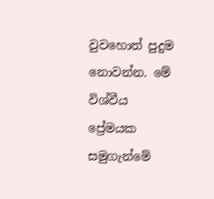වුවහොත් පුදුම නොවන්න. මේ විශ්වීය ප්‍රේමයක සමුගැන්මේ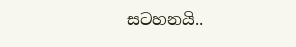සටහනයි..